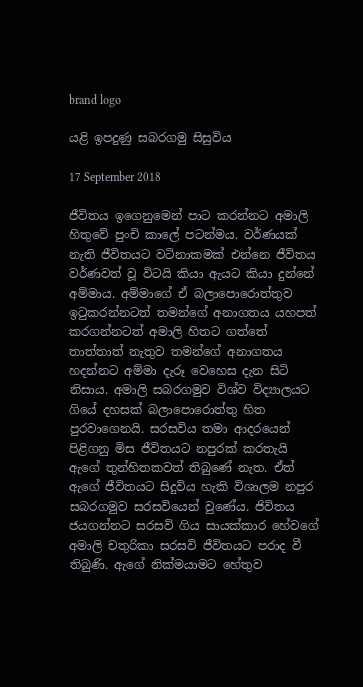brand logo

යළි ඉපදුණු සබරගමු සිසුවිය

17 September 2018

ජීවිතය ඉගෙනුමෙන් පාට කරන්නට අමාලි හිතුවේ පුංචි කාලේ පටන්මය. වර්ණයක් නැති ජීවිතයට වටිනාකමක් එන්නෙ ජීවිතය වර්ණවත් වූ විටයි කියා ඇයට කියා දුන්නේ අම්මාය. අම්මාගේ ඒ බලාපොරොත්තුව ඉටුකරන්නටත් තමන්ගේ අනාගතය යහපත් කරගන්නටත් අමාලි හිතට ගත්තේ තාත්තාත් නැතුව තමන්ගේ අනාගතය හදන්නට අම්මා දැරූ වෙහෙස දැන සිටි නිසාය. අමාලි සබරගමුව විශ්ව විද්‍යාලයට ගියේ දහසක් බලාපොරොත්තු හිත පුරවාගෙනයි. සරසවිය තමා ආදරයෙන් පිළිගනු මිස ජීවිතයට නපුරක් කරතැයි ඇගේ තුන්හිතකවත් තිබුණේ නැත. ඒත් ඇගේ ජීවිතයට සිදුවිය හැකි විශාලම නපුර සබරගමුව සරසවියෙන් වුණේය. ජිවිතය ජයගන්නට සරසවි ගිය සායක්කාර හේවගේ අමාලි චතුරිකා සරසවි ජීවිතයට පරාද වී තිබුණි. ඇගේ නික්මයාමට හේතුව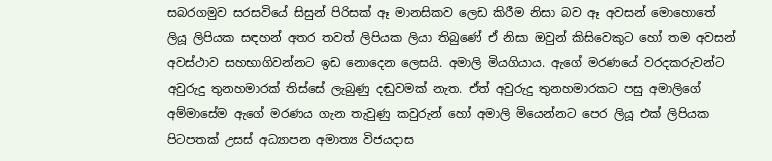සබරගමුව සරසවියේ සිසුන් පිරිසක් ඈ මානසිකව ලෙඩ කිරීම නිසා බව ඈ අවසන් මොහොතේ ලියූ ලිපියක සඳහන් අතර තවත් ලිපියක ලියා තිබුණේ ඒ නිසා ඔවුන් කිසිවෙකුට හෝ තම අවසන් අවස්ථාව සහභාගිවන්නට ඉඩ නොදෙන ලෙසයි. අමාලි මියගියාය. ඇගේ මරණයේ වරදකරුවන්ට අවුරුදු තුනහමාරක් තිස්සේ ලැබුණු දඬුවමක් නැත. ඒත් අවුරුදු තුනහමාරකට පසු අමාලිගේ අම්මාසේම ඇගේ මරණය ගැන තැවුණු කවුරුන් හෝ අමාලි මියෙන්නට පෙර ලියූ එක් ලිපියක පිටපතක් උසස් අධ්‍යාපන අමාත්‍ය විජයදාස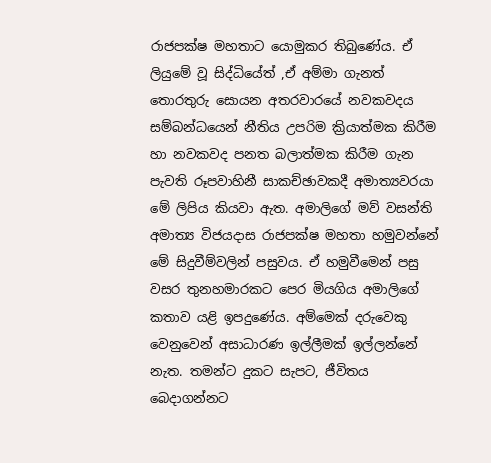රාජපක්ෂ මහතාට යොමුකර තිබුණේය. ඒ ලියුමේ වූ සිද්ධියේත් ,ඒ අම්මා ගැනත් තොරතුරු සොයන අතරවාරයේ නවකවදය සම්බන්ධයෙන් නීතිය උපරිම ක්‍රියාත්මක කිරීම හා නවකවද පනත බලාත්මක කිරීම ගැන පැවති රූපවාහිනී සාකච්ඡාවකදී අමාත්‍යවරයා මේ ලිපිය කියවා ඇත. අමාලිගේ මව් වසන්ති අමාත්‍ය විජයදාස රාජපක්ෂ මහතා හමුවන්නේ මේ සිදුවීම්වලින් පසුවය. ඒ හමුවීමෙන් පසු වසර තුනහමාරකට පෙර මියගිය අමාලිගේ කතාව යළි ඉපදුණේය. අම්මෙක් දරුවෙකු වෙනුවෙන් අසාධාරණ ඉල්ලීමක් ඉල්ලන්නේ නැත. තමන්ට දුකට සැපට, ජීවිතය බෙදාගන්නට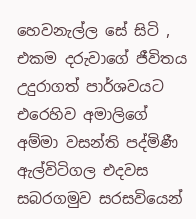හෙවනැල්ල සේ සිටි , එකම දරුවාගේ ජීවිතය උදුරාගත් පාර්ශවයට එරෙහිව අමාලිගේ අම්මා වසන්ති පද්මිණී ඇල්විටිගල එදවස සබරගමුව සරසවියෙන්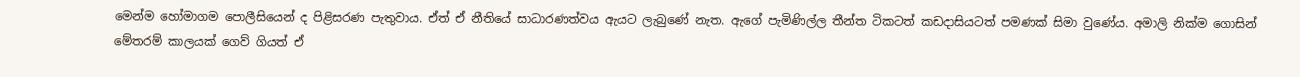මෙන්ම හෝමාගම පොලීසියෙන් ද පිළිසරණ පැතුවාය. ඒත් ඒ නීතියේ සාධාරණත්වය ඇයට ලැබුණේ නැත. ඇගේ පැමිණිල්ල තීන්ත ටිකටත් කඩදාසියටත් පමණක් සිමා වුණේය. අමාලි නික්ම ගොසින් මේතරම් කාලයක් ගෙව් ගියත් ඒ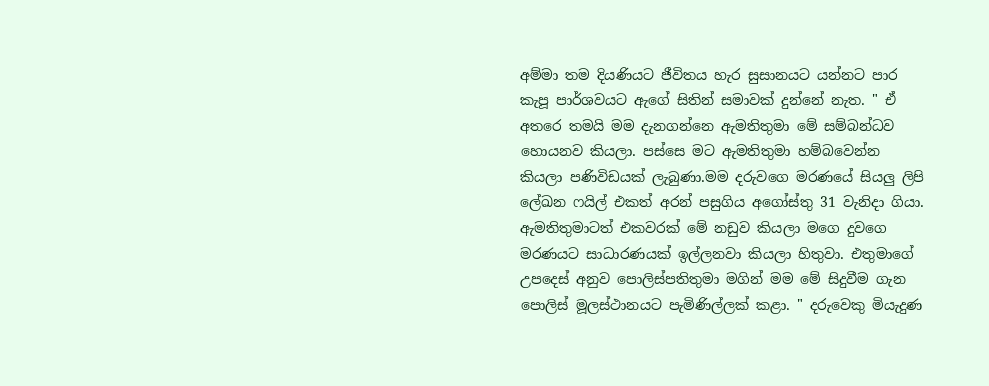අම්මා තම දියණියට ජීවිතය හැර සුසානයට යන්නට පාර කැපූ පාර්ශවයට ඇගේ සිතින් සමාවක් දුන්නේ නැත. " ඒ අතරෙ තමයි මම දැනගන්නෙ ඇමතිතුමා මේ සම්බන්ධව හොයනව කියලා. පස්සෙ මට ඇමතිතුමා හම්බවෙන්න කියලා පණිවිඩයක් ලැබුණා.මම දරුවගෙ මරණයේ සියලු ලිපි ලේඛන ෆයිල් එකත් අරන් පසුගිය අගෝස්තු 31 වැනිදා ගියා. ඇමතිතුමාටත් එකවරක් මේ නඩුව කියලා මගෙ දුවගෙ මරණයට සාධාරණයක් ඉල්ලනවා කියලා හිතුවා. එතුමාගේ උපදෙස් අනුව පොලිස්පතිතුමා මගින් මම මේ සිදුවීම ගැන පොලිස් මූලස්ථානයට පැමිණිල්ලක් කළා. " දරුවෙකු මියැදුණ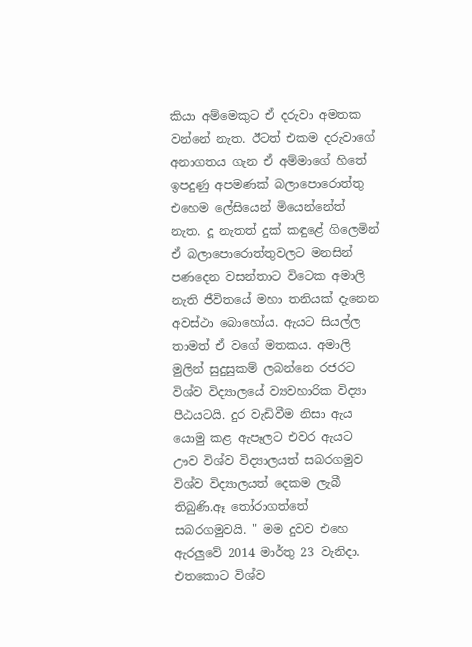කියා අම්මෙකුට ඒ දරුවා අමතක වන්නේ නැත. ඊටත් එකම දරුවාගේ අනාගතය ගැන ඒ අම්මාගේ හිතේ ඉපදුණු අපමණක් බලාපොරොත්තු එහෙම ලේසියෙන් මියෙන්නේත් නැත. දූ නැතත් දුක් කඳුළේ ගිලෙමින් ඒ බලාපොරොත්තුවලට මනසින් පණදෙන වසන්තාට විටෙක අමාලි නැති ජීවිතයේ මහා තනියක් දැනෙන අවස්ථා බොහෝය. ඇයට සියල්ල තාමත් ඒ වගේ මතකය. අමාලි මුලින් සුදුසුකම් ලබන්නෙ රජරට විශ්ව විද්‍යාලයේ ව්‍යවහාරික විද්‍යා පීඨයටයි. දුර වැඩිවීම නිසා ඇය යොමු කළ ඇපෑලට එවර ඇයට ඌව විශ්ව විද්‍යාලයත් සබරගමුව විශ්ව විද්‍යාලයත් දෙකම ලැබී තිබුණි.ඈ තෝරාගත්තේ සබරගමුවයි. " මම දුවව එහෙ ඇරලුවේ 2014 මාර්තු 23 වැනිදා. එතකොට විශ්ව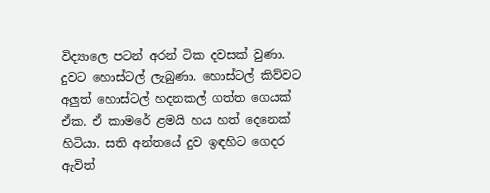විද්‍යාලෙ පටන් අරන් ටික දවසක් වුණා. දුවට හොස්ටල් ලැබුණා. හොස්ටල් කිව්වට අලුත් හොස්ටල් හදනකල් ගත්ත ගෙයක් ඒක. ඒ කාමරේ ළමයි හය හත් දෙනෙක් හිටියා. සති අන්තයේ දුව ඉඳහිට ගෙදර ඇවිත්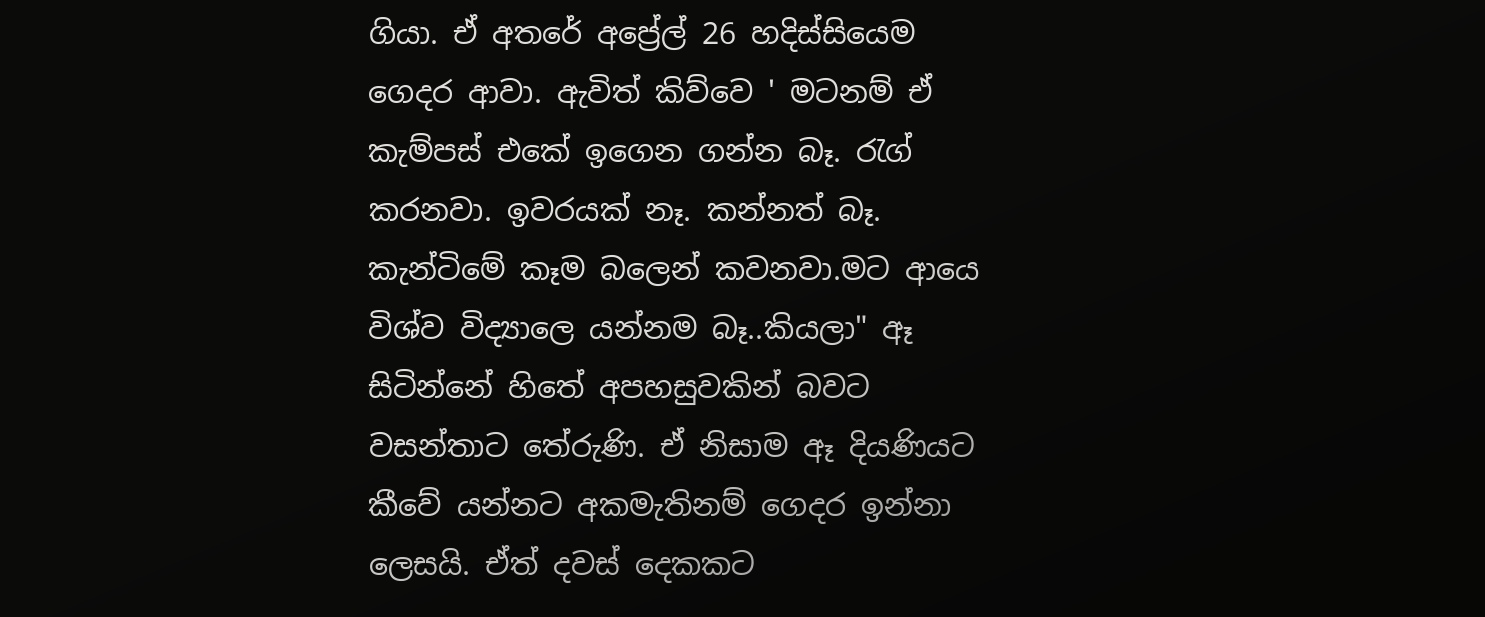ගියා. ඒ අතරේ අප්‍රේල් 26 හදිස්සියෙම ගෙදර ආවා. ඇවිත් කිව්වෙ ' මටනම් ඒ කැම්පස් එකේ ඉගෙන ගන්න බෑ. රැග් කරනවා. ඉවරයක් නෑ. කන්නත් බෑ. කැන්ටිමේ කෑම බලෙන් කවනවා.මට ආයෙ විශ්ව විද්‍යාලෙ යන්නම බෑ..කියලා" ඈ සිටින්නේ හිතේ අපහසුවකින් බවට වසන්තාට තේරුණි. ඒ නිසාම ඈ දියණියට කීවේ යන්නට අකමැතිනම් ගෙදර ඉන්නා ලෙසයි. ඒත් දවස් දෙකකට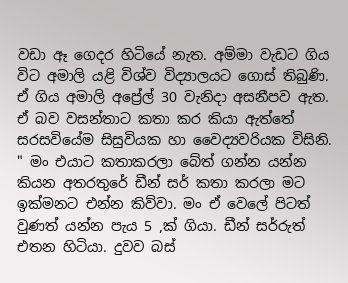වඩා ඈ ගෙදර හිටියේ නැත. අම්මා වැඩට ගිය විට අමාලි යළි විශ්ව විද්‍යාලයට ගොස් තිබුණි. ඒ ගිය අමාලි අප්‍රේල් 30 වැනිදා අසනීපව ඇත. ඒ බව වසන්තාට කතා කර කියා ඇත්තේ සරසවියේම සිසුවියක හා වෛද්‍යවරියක විසිනි. " මං එයාට කතාකරලා බේත් ගන්න යන්න කියන අතරතුරේ ඩීන් සර් කතා කරලා මට ඉක්මනට එන්න කිව්වා. මං ඒ වෙලේ පිටත් වුණත් යන්න පැය 5 ,ක් ගියා. ඩීන් සර්රුත් එතන හිටියා. දුවව බස්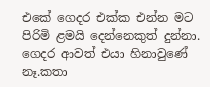එකේ ගෙදර එක්ක එන්න මට පිරිමි ළමයි දෙන්නෙකුත් දුන්නා. ගෙදර ආවත් එයා හිනාවුණේ නෑ.කතා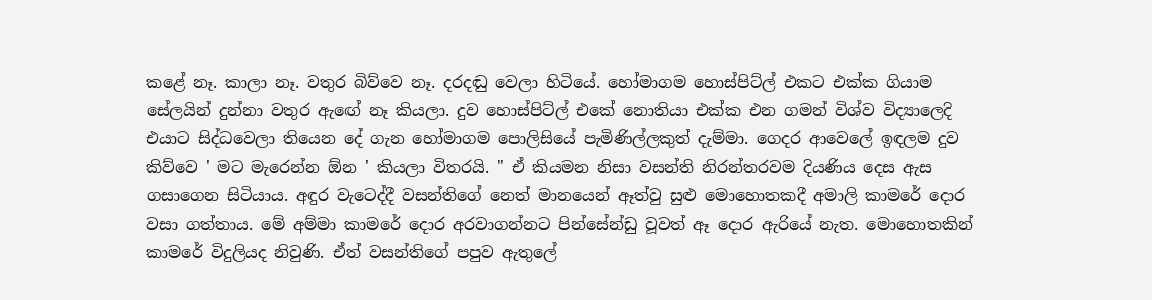කළේ නෑ. කාලා නෑ. වතුර බිව්වෙ නෑ. දරදඬු වෙලා හිටියේ. හෝමාගම හොස්පිට්ල් එකට එක්ක ගියාම සේලයින් දුන්නා වතුර ඇඟේ නෑ කියලා. දුව හොස්පිට්ල් එකේ නොතියා එක්ක එන ගමන් විශ්ව විද්‍යාලෙදි එයාට සිද්ධවෙලා තියෙන දේ ගැන හෝමාගම පොලිසියේ පැමිණිල්ලකුත් දැම්මා. ගෙදර ආවෙලේ ඉඳලම දුව කිව්වෙ ' මට මැරෙන්න ඕන ' කියලා විතරයි. " ඒ කියමන නිසා වසන්ති නිරන්තරවම දියණිය දෙස ඇස ගසාගෙන සිටියාය. අඳුර වැටෙද්දී වසන්තිගේ නෙත් මානයෙන් ඈත්වු සුළු මොහොතකදී අමාලි කාමරේ දොර වසා ගත්තාය. මේ අම්මා කාමරේ දොර අරවාගන්නට පින්සේන්ඩු වූවත් ඈ දොර ඇරියේ නැත. මොහොතකින් කාමරේ විදුලියද නිවුණි. ඒත් වසන්තිගේ පපුව ඇතුලේ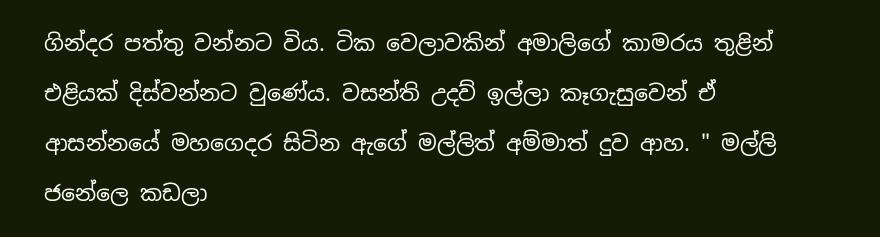ගින්දර පත්තු වන්නට විය. ටික වෙලාවකින් අමාලිගේ කාමරය තුළින් එළියක් දිස්වන්නට වුණේය. වසන්ති උදව් ඉල්ලා කෑගැසුවෙන් ඒ ආසන්නයේ මහගෙදර සිටින ඇගේ මල්ලිත් අම්මාත් දුව ආහ. " මල්ලි ජනේලෙ කඩලා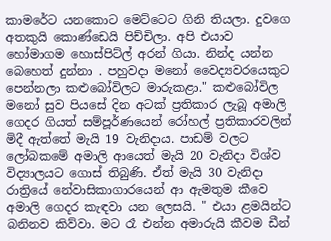කාමරේට යනකොට මෙට්ටෙට ගිනි තියලා. දුවගෙ අතකුයි කොණ්ඩෙයි පිච්චිලා. අපි එයාව හෝමාගම හොස්පිට්ල් අරන් ගියා. නින්ද යන්න බෙහෙත් දුන්නා . පහුවදා මනෝ වෛද්‍යවරයෙකුට පෙන්නලා කළුබෝවිලට මාරුකළා." කළුබෝවිල මනෝ සුව පියසේ දින අටක් ප්‍රතිකාර ලැබූ අමාලි ගෙදර ගියත් සම්පූර්ණයෙන් රෝහල් ප්‍රතිකාරවලින් මිදී ඇත්තේ මැයි 19 වැනිදාය. පාඩම් වලට ලෝබකමේ අමාලි ආයෙත් මැයි 20 වැනිදා විශ්ව විද්‍යාලයට ගොස් තිබුණි. ඒත් මැයි 30 වැනිදා රාත්‍රියේ නේවාසිකාගාරයෙන් ආ ඇමතුම කීවෙ අමාලි ගෙදර කැඳවා යන ලෙසයි. " එයා ළමයින්ට බනිනව කිව්වා. මට රෑ එන්න අමාරුයි කීවම ඩීන්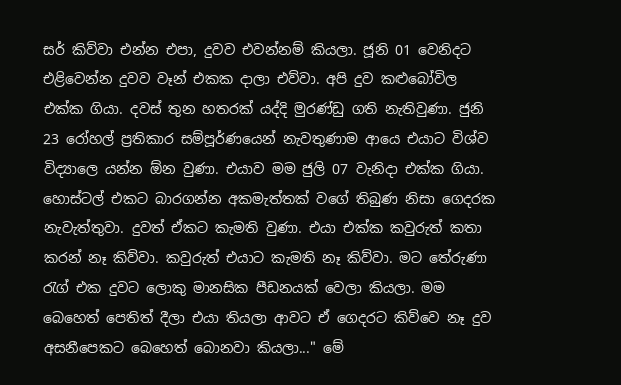සර් කිව්වා එන්න එපා, දුවව එවන්නම් කියලා. ජූනි 01 වෙනිදට එළිවෙන්න දුවව වෑන් එකක දාලා එව්වා. අපි දුව කළුබෝවිල එක්ක ගියා. දවස් තුන හතරක් යද්දි මුරණ්ඩු ගති නැතිවුණා. ජුනි 23 රෝහල් ප්‍රතිකාර සම්පූර්ණයෙන් නැවතුණාම ආයෙ එයාට විශ්ව විද්‍යාලෙ යන්න ඕන වුණා. එයාව මම ජුලි 07 වැනිදා එක්ක ගියා. හොස්ටල් එකට බාරගන්න අකමැත්තක් වගේ තිබුණ නිසා ගෙදරක නැවැත්තුවා. දුවත් ඒකට කැමති වුණා. එයා එක්ක කවුරුත් කතා කරන් නෑ කිව්වා. කවුරුත් එයාට කැමති නෑ කිව්වා. මට තේරුණා රැග් එක දුවට ලොකු මානසික පීඩනයක් වෙලා කියලා. මම බෙහෙත් පෙතිත් දීලා එයා තියලා ආවට ඒ ගෙදරට කිව්වෙ නෑ දුව අසනීපෙකට බෙහෙත් බොනවා කියලා..." මේ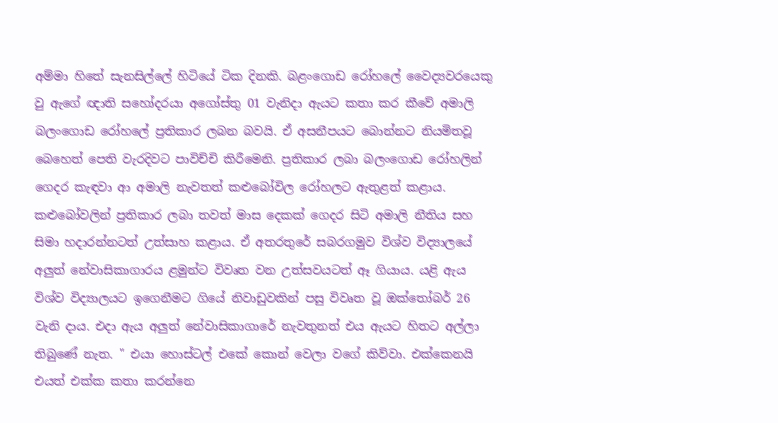අම්මා හිතේ සැනසිල්ලේ හිටියේ ටික දිනකි. බළංගොඩ රෝහලේ වෛද්‍යවරයෙකු වු ඇගේ ඥාති සහෝදරයා අගෝස්තු 01 වැනිදා ඇයට කතා කර කීවේ අමාලි බලංගොඩ රෝහලේ ප්‍රතිකාර ලබන බවයි. ඒ අසනීපයට බොන්නට නියමිතවූ බෙහෙත් පෙති වැරදිවට පාවිච්චි කිරීමෙනි. ප්‍රතිකාර ලබා බලංගොඩ රෝහලින් ගෙදර කැඳවා ආ අමාලි නැවතත් කළුබෝවිල රෝහලට ඇතුළත් කළාය. කළුබෝවලින් ප්‍රතිකාර ලබා තවත් මාස දෙකක් ගෙදර සිටි අමාලි නීතිය සහ සිමා හදාරන්නටත් උත්සාහ කළාය. ඒ අතරතුරේ සබරගමුව විශ්ව විද්‍යාලයේ අලුත් නේවාසිකාගාරය ළමුන්ට විවෘත වන උත්සවයටත් ඈ ගියාය. යළි ඇය විශ්ව විද්‍යාලයට ඉගෙනීමට ගියේ නිවාඩුවකින් පසු විවෘත වූ ඔක්තෝබර් 26 වැනි දාය. එදා ඇය අලුත් නේවාසිකාගාරේ නැවතුනත් එය ඇයට හිතට අල්ලා තිබුණේ නැත. " එයා හොස්ටල් එකේ කොන් වෙලා වගේ කිව්වා. එක්කෙනයි එයත් එක්ක කතා කරන්නෙ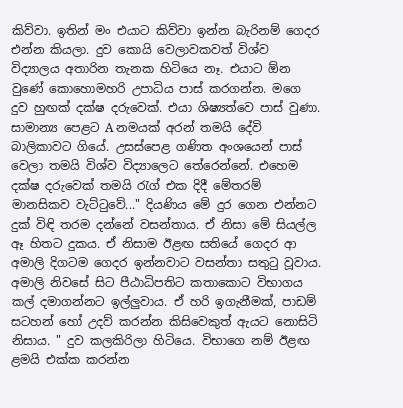කිව්වා. ඉතින් මං එයාට කිව්වා ඉන්න බැරිනම් ගෙදර එන්න කියලා. දුව කොයි වෙලාවකවත් විශ්ව විද්‍යාලය අතාරින තැනක හිටියෙ නෑ. එයාට ඕන වුණේ කොහොමහරි උපාධිය පාස් කරගන්න. මගෙ දුව හුඟක් දක්ෂ දරුවෙක්. එයා ශිෂ්‍යත්වෙ පාස් වුණා. සාමාන්‍ය පෙළට A නමයක් අරන් තමයි දේවි බාලිකාවට ගියේ. උසස්පෙළ ගණිත අංශයෙන් පාස් වෙලා තමයි විශ්ව විද්‍යාලෙට තේරෙන්නේ. එහෙම දක්ෂ දරුවෙක් තමයි රැග් එක දිදී මේතරම් මානසිකව වැට්ටුවේ..." දියණිය මේ දුර ගෙන එන්නට දුක් විඳි තරම දන්නේ වසන්තාය. ඒ නිසා මේ සියල්ල ඈ හිතට දුකය. ඒ නිසාම ඊළඟ සතියේ ගෙදර ආ අමාලි දිගටම ගෙදර ඉන්නවාට වසන්තා සතුටු වූවාය. අමාලි නිවසේ සිට පීඨාධිපතිට කතාකොට විභාගය කල් දමාගන්නට ඉල්ලුවාය. ඒ හරි ඉගැනීමක්, පාඩම් සටහන් හෝ උදව් කරන්න කිසිවෙකුත් ඇයට නොසිටි නිසාය. " දුව කලකිරිලා හිටියෙ. විභාගෙ නම් ඊළඟ ළමයි එක්ක කරන්න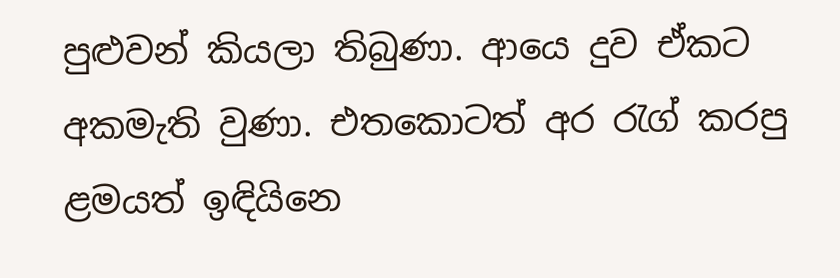පුළුවන් කියලා තිබුණා. ආයෙ දුව ඒකට අකමැති වුණා. එතකොටත් අර රැග් කරපු ළමයත් ඉඳියිනෙ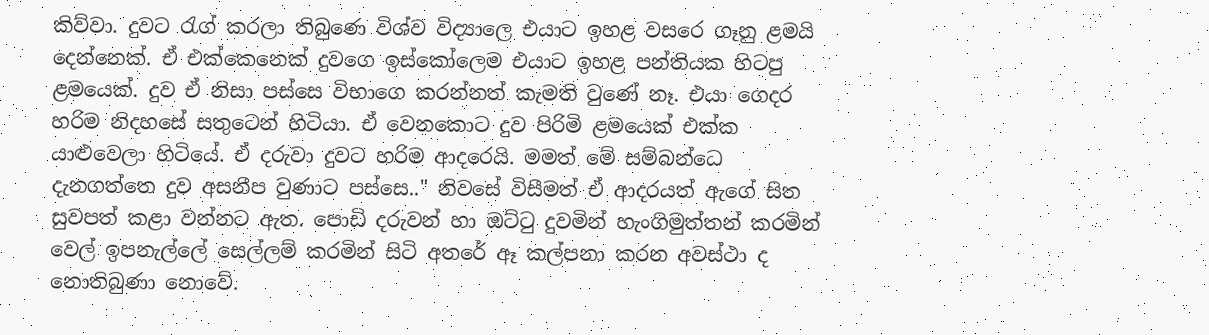කිව්වා. දුවට රැග් කරලා තිබුණෙ විශ්ව විද්‍යාලෙ එයාට ඉහළ වසරෙ ගෑනු ළමයි දෙන්නෙක්. ඒ එක්කෙනෙක් දුවගෙ ඉස්කෝලෙම එයාට ඉහළ පන්තියක හිටපු ළමයෙක්. දුව ඒ නිසා පස්සෙ විභාගෙ කරන්නත් කැමති වුණේ නෑ. එයා ගෙදර හරිම නිදහසේ සතුටෙන් හිටියා. ඒ වෙනකොට දුව පිරිමි ළමයෙක් එක්ක යාළුවෙලා හිටියේ. ඒ දරුවා දුවට හරිම ආදරෙයි. මමත් මේ සම්බන්ධෙ දැනගත්තෙ දුව අසනීප වුණාට පස්සෙ.." නිවසේ විසීමත් ඒ ආදරයත් ඇගේ සිත සුවපත් කළා වන්නට ඇත. පොඩි දරුවන් හා ඔට්ටු දුවමින් හැංගිමුත්තන් කරමින් වෙල් ඉපනැල්ලේ සෙල්ලම් කරමින් සිටි අතරේ ඈ කල්පනා කරන අවස්ථා ද නොතිබුණා නොවේ.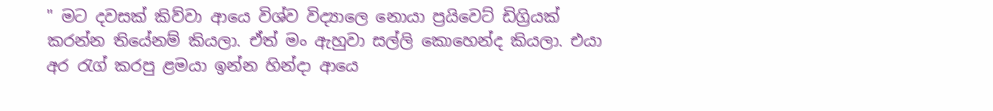" මට දවසක් කිව්වා ආයෙ විශ්ව විද්‍යාලෙ නොයා ප්‍රයිවෙට් ඩිග්‍රියක් කරන්න තියේනම් කියලා. ඒත් මං ඇහුවා සල්ලි කොහෙන්ද කියලා. එයා අර රැග් කරපු ළමයා ඉන්න හින්දා ආයෙ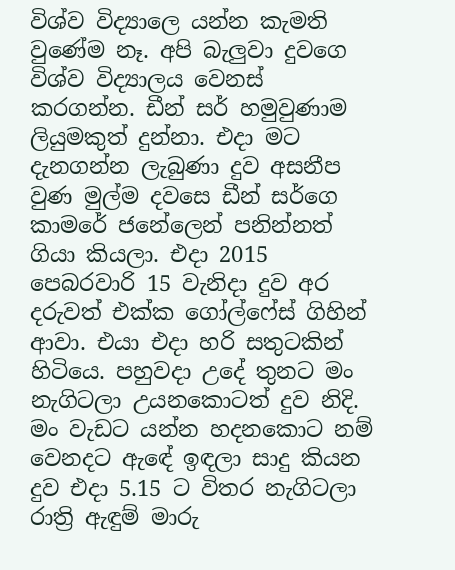විශ්ව විද්‍යාලෙ යන්න කැමති වුණේම නෑ. අපි බැලුවා දුවගෙ විශ්ව විද්‍යාලය වෙනස් කරගන්න. ඩීන් සර් හමුවුණාම ලියුමකුත් දුන්නා. එදා මට දැනගන්න ලැබුණා දුව අසනීප වුණ මුල්ම දවසෙ ඩීන් සර්ගෙ කාමරේ ජනේලෙන් පනින්නත් ගියා කියලා. එදා 2015 පෙබරවාරි 15 වැනිදා දුව අර දරුවත් එක්ක ගෝල්ෆේස් ගිහින් ආවා. එයා එදා හරි සතුටකින් හිටියෙ. පහුවදා උදේ තුනට මං නැගිටලා උයනකොටත් දුව නිදි. මං වැඩට යන්න හදනකොට නම් වෙනදට ඇඳේ ඉඳලා සාදු කියන දුව එදා 5.15 ට විතර නැගිටලා රාත්‍රි ඇඳුම් මාරු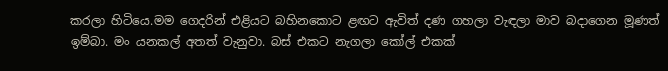කරලා හිටියෙ.මම ගෙදරින් එළියට බහිනකොට ළඟට ඇවිත් දණ ගහලා වැඳලා මාව බදාගෙන මූණත් ඉම්බා. මං යනකල් අතත් වැනුවා. බස් එකට නැගලා කෝල් එකක්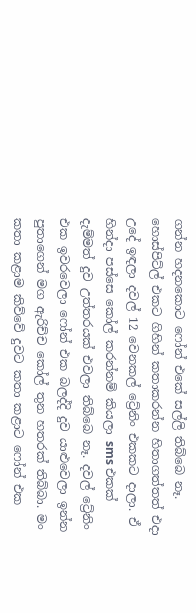ගන්න හදනකොට ෆෝන් එකේ සල්ලි තිබ්බෙ නෑ. හොස්පිට්ල් එකට ගිහින් කතාකරන්න හිතාගත්තත් එදා උදේ ඉඳලා දවල් 12 වෙනකල් ට්‍රේනිං එකකට දාලා. ඒ හින්දා පස්සෙ කෝල් කරන්නම් කියලා sms එකක් දැම්මත් දුව උත්තරයක් එවලා තිබ්බෙ නෑ. දවල් ට්‍රේනිං එක ඉවරවෙලා ෆෝන් එක බලද්දි දුව යාළුවෙලා ඉන්න පුතාගෙන් මග ඇරිච්ච කෝල් තුන හතරක් තිබ්බා. මං කතා කළාම කිව්වේ දුවට කතා කළාට ෆෝන් එක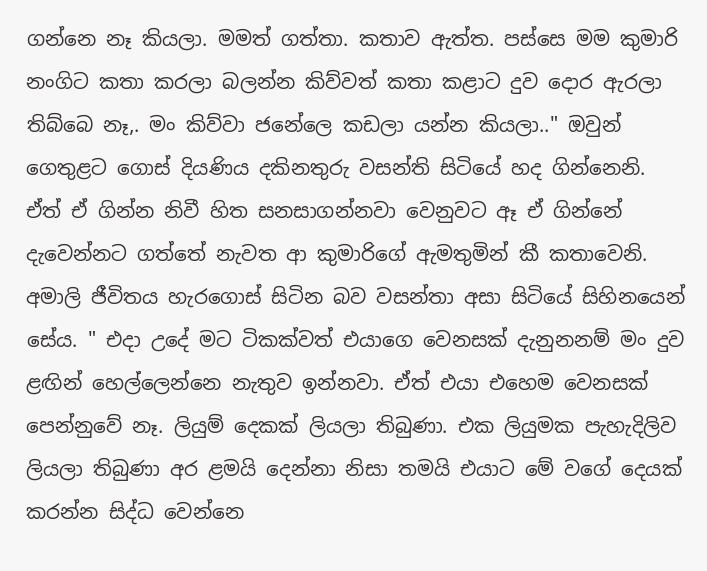ගන්නෙ නෑ කියලා. මමත් ගත්තා. කතාව ඇත්ත. පස්සෙ මම කුමාරි නංගිට කතා කරලා බලන්න කිව්වත් කතා කළාට දුව දොර ඇරලා තිබ්බෙ නෑ,. මං කිව්වා ජනේලෙ කඩලා යන්න කියලා.." ඔවුන් ගෙතුළට ගොස් දියණිය දකිනතුරු වසන්ති සිටියේ හද ගින්නෙනි. ඒත් ඒ ගින්න නිවී හිත සනසාගන්නවා වෙනුවට ඈ ඒ ගින්නේ දැවෙන්නට ගත්තේ නැවත ආ කුමාරිගේ ඇමතුමින් කී කතාවෙනි. අමාලි ජීවිතය හැරගොස් සිටින බව වසන්තා අසා සිටියේ සිහිනයෙන් සේය. " එදා උදේ මට ටිකක්වත් එයාගෙ වෙනසක් දැනුනනම් මං දුව ළඟින් හෙල්ලෙන්නෙ නැතුව ඉන්නවා. ඒත් එයා එහෙම වෙනසක් පෙන්නුවේ නෑ. ලියුම් දෙකක් ලියලා තිබුණා. එක ලියුමක පැහැදිලිව ලියලා තිබුණා අර ළමයි දෙන්නා නිසා තමයි එයාට මේ වගේ දෙයක් කරන්න සිද්ධ වෙන්නෙ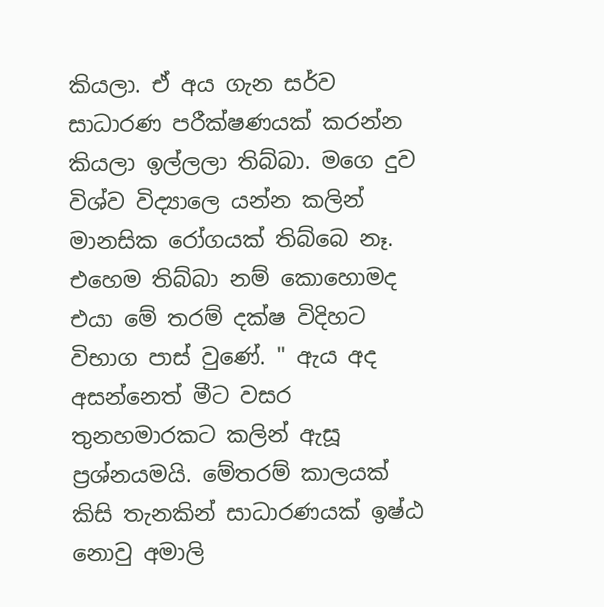කියලා. ඒ අය ගැන සර්ව සාධාරණ පරීක්ෂණයක් කරන්න කියලා ඉල්ලලා තිබ්බා. මගෙ දුව විශ්ව විද්‍යාලෙ යන්න කලින් මානසික රෝගයක් තිබ්බෙ නෑ. එහෙම තිබ්බා නම් කොහොමද එයා මේ තරම් දක්ෂ විදිහට විභාග පාස් වුණේ. " ඇය අද අසන්නෙත් මීට වසර තුනහමාරකට කලින් ඇසූ ප්‍රශ්නයමයි. මේතරම් කාලයක් කිසි තැනකින් සාධාරණයක් ඉෂ්ඨ නොවු අමාලි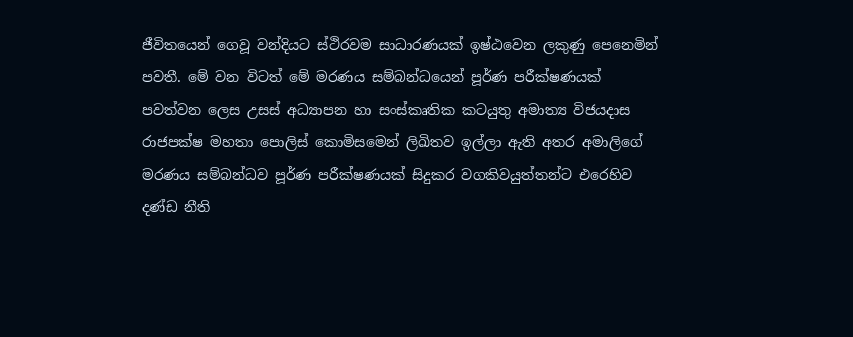ජීවිතයෙන් ගෙවූ වන්දියට ස්ථිරවම සාධාරණයක් ඉෂ්ඨවෙන ලකුණු පෙනෙමින් පවතී. මේ වන විටත් මේ මරණය සම්බන්ධයෙන් පූර්ණ පරීක්ෂණයක් පවත්වන ලෙස උසස් අධ්‍යාපන හා සංස්කෘතික කටයුතු අමාත්‍ය විජයදාස රාජපක්ෂ මහතා පොලිස් කොමිසමෙන් ලිඛිතව ඉල්ලා ඇති අතර අමාලිගේ මරණය සම්බන්ධව පූර්ණ පරීක්ෂණයක් සිදුකර වගකිවයුත්තන්ට එරෙහිව දණ්ඩ නීති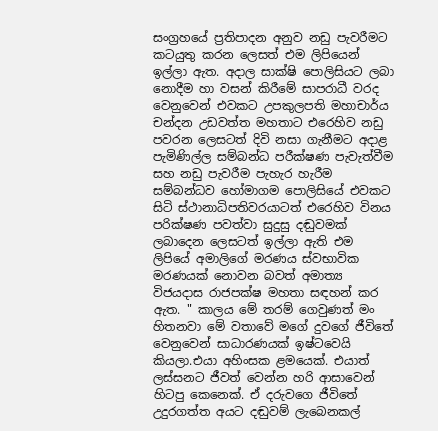සංග්‍රහයේ ප්‍රතිපාදන අනුව නඩු පැවරීමට කටයුතු කරන ලෙසත් එම ලිපියෙන් ඉල්ලා ඇත. අදාල සාක්ෂි පොලිසියට ලබා නොදීම හා වසන් කිරීමේ සාපරාධී වරද වෙනුවෙන් එවකට උපකුලපති මහාචාර්ය චන්දන උඩවත්ත මහතාට එරෙහිව නඩු පවරන ලෙසටත් දිවි නසා ගැනීමට අදාළ පැමිණිල්ල සම්බන්ධ පරීක්ෂණ පැවැත්වීම සහ නඩු පැවරීම පැහැර හැරීම සම්බන්ධව හෝමාගම පොලිසියේ එවකට සිටි ස්ථානාධිපතිවරයාටත් එරෙහිව විනය පරික්ෂණ පවත්වා සුදුසු දඬුවමක් ලබාදෙන ලෙසටත් ඉල්ලා ඇති එම ලිපියේ අමාලිගේ මරණය ස්වභාවික මරණයක් නොවන බවත් අමාත්‍ය විජයදාස රාජපක්ෂ මහතා සඳහන් කර ඇත. " කාලය මේ තරම් ගෙවුණත් මං හිතනවා මේ වතාවේ මගේ දුවගේ ජීවිතේ වෙනුවෙන් සාධාරණයක් ඉෂ්ටවෙයි කියලා.එයා අහිංසක ළමයෙක්. එයාත් ලස්සනට ජීවත් වෙන්න හරි ආසාවෙන් හිටපු කෙනෙක්. ඒ දරුවගෙ ජීවිතේ උදුරගත්ත අයට දඬුවම් ලැබෙනකල්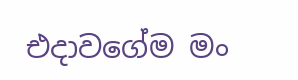එදාවගේම මං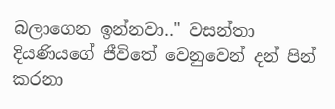බලාගෙන ඉන්නවා.." වසන්තා දියණියගේ ජීවිතේ වෙනුවෙන් දන් පින් කරනා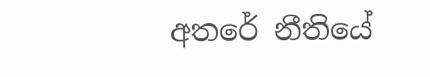අතරේ නීතියේ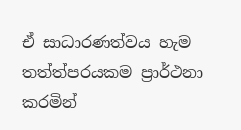ඒ සාධාරණත්වය හැම තත්ත්පරයකම ප්‍රාර්ථනා කරමින්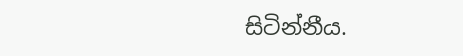සිටින්නීය.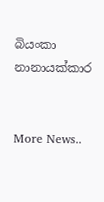බියංකා නානායක්කාර


More News..